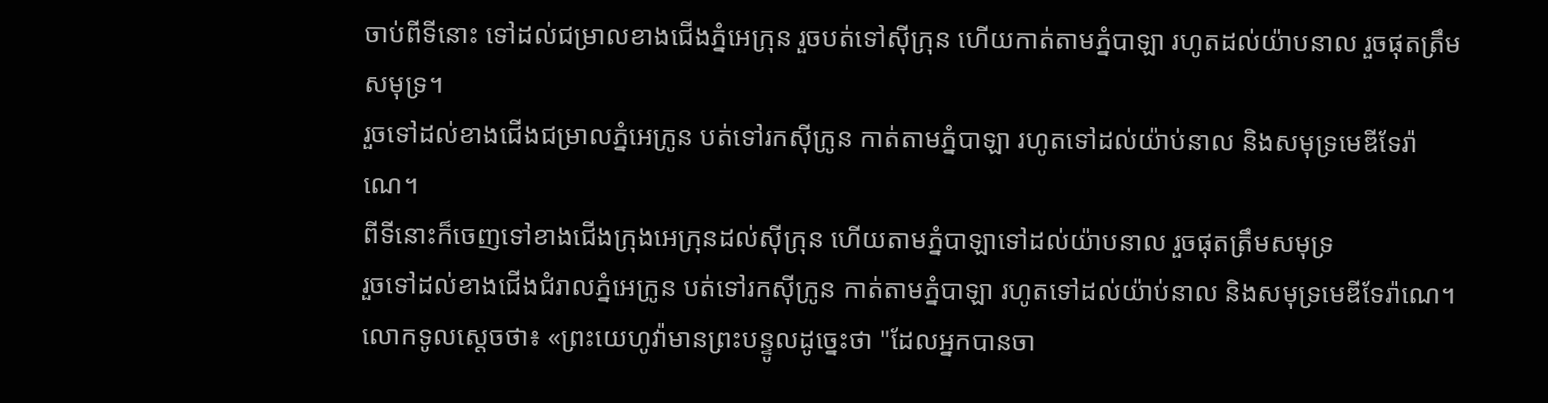ចាប់ពីទីនោះ ទៅដល់ជម្រាលខាងជើងភ្នំអេក្រុន រួចបត់ទៅស៊ីក្រុន ហើយកាត់តាមភ្នំបាឡា រហូតដល់យ៉ាបនាល រួចផុតត្រឹមសមុទ្រ។
រួចទៅដល់ខាងជើងជម្រាលភ្នំអេក្រូន បត់ទៅរកស៊ីក្រូន កាត់តាមភ្នំបាឡា រហូតទៅដល់យ៉ាប់នាល និងសមុទ្រមេឌីទែរ៉ាណេ។
ពីទីនោះក៏ចេញទៅខាងជើងក្រុងអេក្រុនដល់ស៊ីក្រុន ហើយតាមភ្នំបាឡាទៅដល់យ៉ាបនាល រួចផុតត្រឹមសមុទ្រ
រួចទៅដល់ខាងជើងជំរាលភ្នំអេក្រូន បត់ទៅរកស៊ីក្រូន កាត់តាមភ្នំបាឡា រហូតទៅដល់យ៉ាប់នាល និងសមុទ្រមេឌីទែរ៉ាណេ។
លោកទូលស្តេចថា៖ «ព្រះយេហូវ៉ាមានព្រះបន្ទូលដូច្នេះថា "ដែលអ្នកបានចា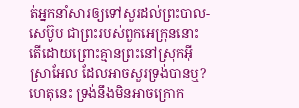ត់អ្នកនាំសារឲ្យទៅសួរដល់ព្រះបាល-សេប៊ូប ជាព្រះរបស់ពួកអេក្រុននោះ តើដោយព្រោះគ្មានព្រះនៅស្រុកអ៊ីស្រាអែល ដែលអាចសួរទ្រង់បានឬ? ហេតុនេះ ទ្រង់នឹងមិនអាចក្រោក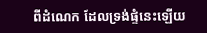ពីដំណេក ដែលទ្រង់ផ្ទំនេះឡើយ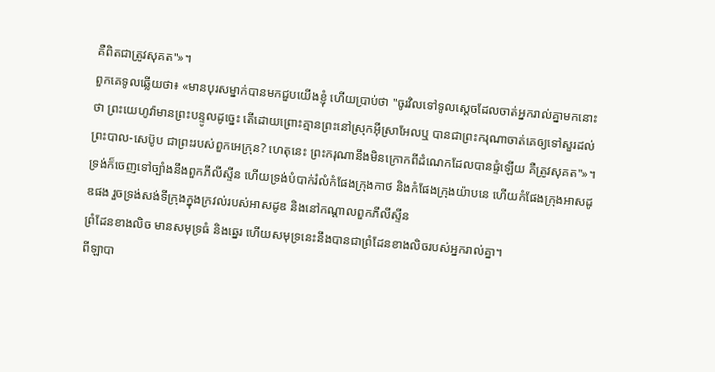គឺពិតជាត្រូវសុគត"»។
ពួកគេទូលឆ្លើយថា៖ «មានបុរសម្នាក់បានមកជួបយើងខ្ញុំ ហើយប្រាប់ថា "ចូរវិលទៅទូលស្តេចដែលចាត់អ្នករាល់គ្នាមកនោះថា ព្រះយេហូវ៉ាមានព្រះបន្ទូលដូច្នេះ តើដោយព្រោះគ្មានព្រះនៅស្រុកអ៊ីស្រាអែលឬ បានជាព្រះករុណាចាត់គេឲ្យទៅសួរដល់ព្រះបាល-សេប៊ូប ជាព្រះរបស់ពួកអេក្រុន? ហេតុនេះ ព្រះករុណានឹងមិនក្រោកពីដំណេកដែលបានផ្ទំឡើយ គឺត្រូវសុគត"»។
ទ្រង់ក៏ចេញទៅច្បាំងនឹងពួកភីលីស្ទីន ហើយទ្រង់បំបាក់រំលំកំផែងក្រុងកាថ និងកំផែងក្រុងយ៉ាបនេ ហើយកំផែងក្រុងអាសដូឌផង រួចទ្រង់សង់ទីក្រុងក្នុងក្រវល់របស់អាសដូឌ និងនៅកណ្ដាលពួកភីលីស្ទីន
ព្រំដែនខាងលិច មានសមុទ្រធំ និងឆ្នេរ ហើយសមុទ្រនេះនឹងបានជាព្រំដែនខាងលិចរបស់អ្នករាល់គ្នា។
ពីឡាបា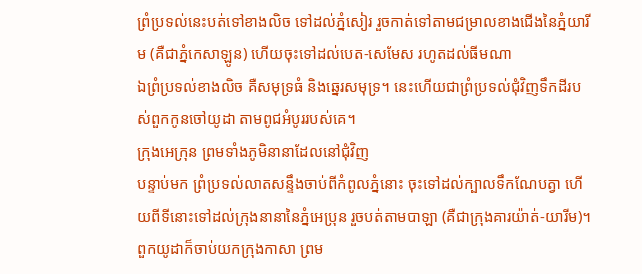ព្រំប្រទល់នេះបត់ទៅខាងលិច ទៅដល់ភ្នំសៀរ រួចកាត់ទៅតាមជម្រាលខាងជើងនៃភ្នំយារីម (គឺជាភ្នំកេសាឡូន) ហើយចុះទៅដល់បេត-សេមែស រហូតដល់ធីមណា
ឯព្រំប្រទល់ខាងលិច គឺសមុទ្រធំ និងឆ្នេរសមុទ្រ។ នេះហើយជាព្រំប្រទល់ជុំវិញទឹកដីរបស់ពួកកូនចៅយូដា តាមពូជអំបូររបស់គេ។
ក្រុងអេក្រុន ព្រមទាំងភូមិនានាដែលនៅជុំវិញ
បន្ទាប់មក ព្រំប្រទល់លាតសន្ទឹងចាប់ពីកំពូលភ្នំនោះ ចុះទៅដល់ក្បាលទឹកណែបត្វា ហើយពីទីនោះទៅដល់ក្រុងនានានៃភ្នំអេប្រុន រួចបត់តាមបាឡា (គឺជាក្រុងគារយ៉ាត់-យារីម)។
ពួកយូដាក៏ចាប់យកក្រុងកាសា ព្រម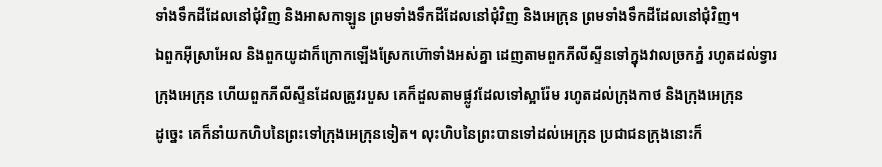ទាំងទឹកដីដែលនៅជុំវិញ និងអាសកាឡូន ព្រមទាំងទឹកដីដែលនៅជុំវិញ និងអេក្រុន ព្រមទាំងទឹកដីដែលនៅជុំវិញ។
ឯពួកអ៊ីស្រាអែល និងពួកយូដាក៏ក្រោកឡើងស្រែកហ៊ោទាំងអស់គ្នា ដេញតាមពួកភីលីស្ទីនទៅក្នុងវាលច្រកភ្នំ រហូតដល់ទ្វារក្រុងអេក្រុន ហើយពួកភីលីស្ទីនដែលត្រូវរបួស គេក៏ដួលតាមផ្លូវដែលទៅស្អារ៉ែម រហូតដល់ក្រុងកាថ និងក្រុងអេក្រុន
ដូច្នេះ គេក៏នាំយកហិបនៃព្រះទៅក្រុងអេក្រុនទៀត។ លុះហិបនៃព្រះបានទៅដល់អេក្រុន ប្រជាជនក្រុងនោះក៏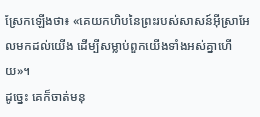ស្រែកឡើងថា៖ «គេយកហិបនៃព្រះរបស់សាសន៍អ៊ីស្រាអែលមកដល់យើង ដើម្បីសម្លាប់ពួកយើងទាំងអស់គ្នាហើយ»។
ដូច្នេះ គេក៏ចាត់មនុ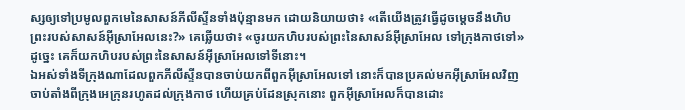ស្សឲ្យទៅប្រមូលពួកមេនៃសាសន៍ភីលីស្ទីនទាំងប៉ុន្មានមក ដោយនិយាយថា៖ «តើយើងត្រូវធ្វើដូចម្តេចនឹងហិបព្រះរបស់សាសន៍អ៊ីស្រាអែលនេះ?» គេឆ្លើយថា៖ «ចូរយកហិបរបស់ព្រះនៃសាសន៍អ៊ីស្រាអែល ទៅក្រុងកាថទៅ» ដូច្នេះ គេក៏យកហិបរបស់ព្រះនៃសាសន៍អ៊ីស្រាអែលទៅទីនោះ។
ឯអស់ទាំងទីក្រុងណាដែលពួកភីលីស្ទីនបានចាប់យកពីពួកអ៊ីស្រាអែលទៅ នោះក៏បានប្រគល់មកអ៊ីស្រាអែលវិញ ចាប់តាំងពីក្រុងអេក្រុនរហូតដល់ក្រុងកាថ ហើយគ្រប់ដែនស្រុកនោះ ពួកអ៊ីស្រាអែលក៏បានដោះ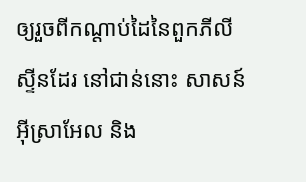ឲ្យរួចពីកណ្ដាប់ដៃនៃពួកភីលីស្ទីនដែរ នៅជាន់នោះ សាសន៍អ៊ីស្រាអែល និង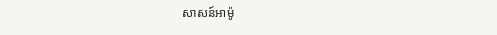សាសន៍អាម៉ូ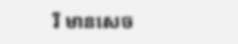រី មានសេច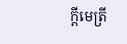ក្ដីមេត្រី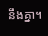នឹងគ្នា។